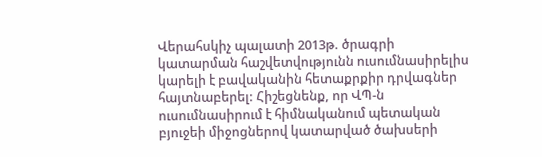Վերահսկիչ պալատի 2013թ. ծրագրի կատարման հաշվետվությունն ուսումնասիրելիս կարելի է բավականին հետաքրքիր դրվագներ հայտնաբերել: Հիշեցնենք, որ ՎՊ-ն ուսումնասիրում է հիմնականում պետական բյուջեի միջոցներով կատարված ծախսերի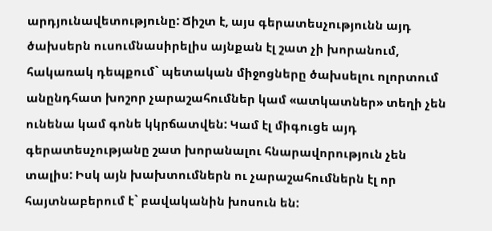արդյունավետությունը: Ճիշտ է, այս գերատեսչությունն այդ ծախսերն ուսումնասիրելիս այնքան էլ շատ չի խորանում, հակառակ դեպքում` պետական միջոցները ծախսելու ոլորտում անընդհատ խոշոր չարաշահումներ կամ «ատկատներ» տեղի չեն ունենա կամ գոնե կկրճատվեն: Կամ էլ միգուցե այդ գերատեսչությանը շատ խորանալու հնարավորություն չեն տալիս: Իսկ այն խախտումներն ու չարաշահումներն էլ որ հայտնաբերում է` բավականին խոսուն են: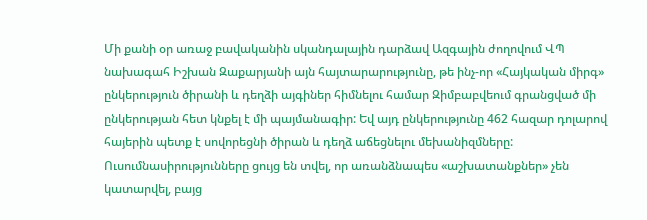Մի քանի օր առաջ բավականին սկանդալային դարձավ Ազգային ժողովում ՎՊ նախագահ Իշխան Զաքարյանի այն հայտարարությունը, թե ինչ-որ «Հայկական միրգ» ընկերություն ծիրանի և դեղձի այգիներ հիմնելու համար Զիմբաբվեում գրանցված մի ընկերության հետ կնքել է մի պայմանագիր: Եվ այդ ընկերությունը 462 հազար դոլարով հայերին պետք է սովորեցնի ծիրան և դեղձ աճեցնելու մեխանիզմները: Ուսումնասիրությունները ցույց են տվել, որ առանձնապես «աշխատանքներ» չեն կատարվել, բայց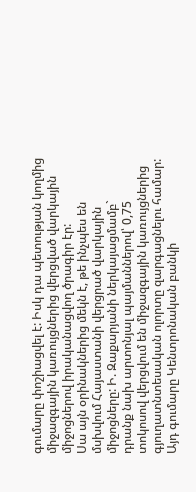գումարը փոշիացվել է: Իսկ դա պետության կողմից միջազգային կառույցներից վերցված վարկային միջոցներով իրականացվող ծրագիր էր:
Սա այն օրինակներից մեկն է, թե ինչպես են մսխվում Հայաստանի վերցրած վարկային միջոցները: Ի. Զաքարյանի ներկայացմամբ` դրանք նախ արտոնյալ պայմաններով՝ 0,75 տոկոսով վերցվում են միջազգային կառույցներից գյուղատնտեսական ոլորտը զարգացնելու համար: Այդ գումարը Կենտրոնական բանկի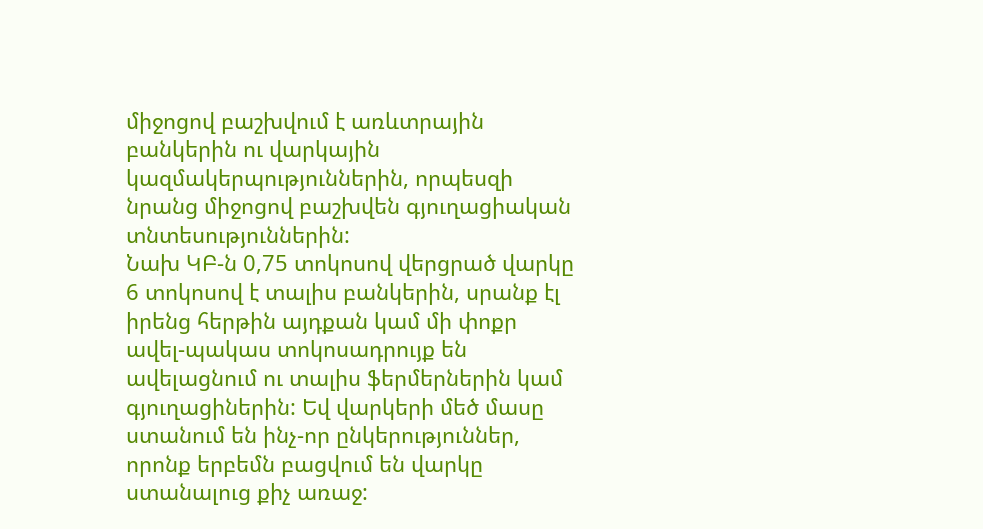միջոցով բաշխվում է առևտրային բանկերին ու վարկային կազմակերպություններին, որպեսզի նրանց միջոցով բաշխվեն գյուղացիական տնտեսություններին:
Նախ ԿԲ-ն 0,75 տոկոսով վերցրած վարկը 6 տոկոսով է տալիս բանկերին, սրանք էլ իրենց հերթին այդքան կամ մի փոքր ավել-պակաս տոկոսադրույք են ավելացնում ու տալիս ֆերմերներին կամ գյուղացիներին: Եվ վարկերի մեծ մասը ստանում են ինչ-որ ընկերություններ, որոնք երբեմն բացվում են վարկը ստանալուց քիչ առաջ: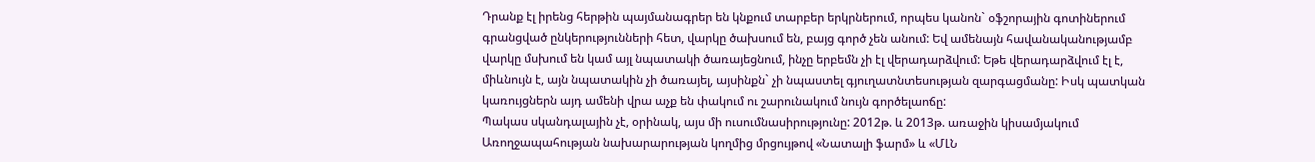Դրանք էլ իրենց հերթին պայմանագրեր են կնքում տարբեր երկրներում, որպես կանոն` օֆշորային գոտիներում գրանցված ընկերությունների հետ, վարկը ծախսում են, բայց գործ չեն անում: Եվ ամենայն հավանականությամբ վարկը մսխում են կամ այլ նպատակի ծառայեցնում, ինչը երբեմն չի էլ վերադարձվում: Եթե վերադարձվում էլ է, միևնույն է, այն նպատակին չի ծառայել, այսինքն` չի նպաստել գյուղատնտեսության զարգացմանը: Իսկ պատկան կառույցներն այդ ամենի վրա աչք են փակում ու շարունակում նույն գործելաոճը:
Պակաս սկանդալային չէ, օրինակ, այս մի ուսումնասիրությունը: 2012թ. և 2013թ. առաջին կիսամյակում Առողջապահության նախարարության կողմից մրցույթով «Նատալի ֆարմ» և «ՄԼՆ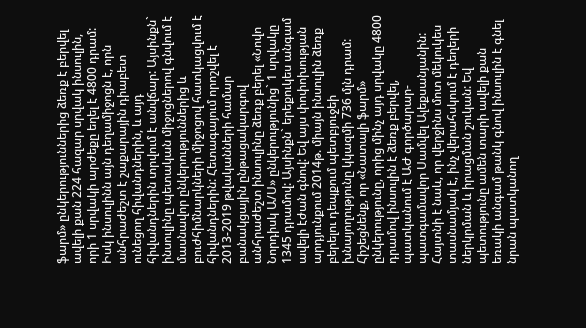ֆարմ» ընկերություններից ձեռք է բերվել ավելի քան 224 հազար սրվակ ինսուլին, որի 1 սրվակի արժեքը եղել է 4800 դրամ: Իսկ ինսուլինն այն դեղամիջոցն է, որն անհրաժեշտ է շաքարային դիաբետ ունեցող հիվանդներին, և այդ հիվանդներին տրվում է անվճար: Այսինքն` ինսուլինը պետական միջոցներով գնվում է մասնավոր ընկերություններից և բուժհիմնարկների միջոցով հատկացվում է հիվանդներին: Հետագայում որոշվել է 2013-2019 թվականների համար բանակցային ընթացակարգով անհրաժեշտ ինսուլինը ձեռք բերել «Նովո Նորդիսկ Ա/Ս» ընկերությունից` 1 սրվակը 1345 դրամով: Այսինքն` երեքուկես անգամ ավելի էժան գնով: Եվ այս փոփոխության արդյունքում 2014թ. միայն ինսուլին ձեռք բերելու դեպքում պետբյուջեի խնայողությունը կկազմի 736 մլն դրամ:
Հիշեցնենք, որ «Նատալի ֆարմ» ընկերությունը, որից մինչ այդ սրվակը 4800 դրամով ինսուլին է ձեռք բերվել, պատկանում է ԱԺ գործարար-պատգամավոր Սամվել Ալեքսանյանին: Հայտնի է նաև, որ վերջինս մոտ մեկուկես տասնամյակ է, ինչ վերահսկում է դեղերի ներկրման և իրացման շուկան: Եվ պետությունը ամեն տարի ավելի քան եռակի անգամ թանկ գնով ինսուլին է գնել նրան պատկանող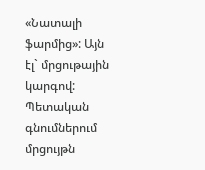«Նատալի ֆարմից»: Այն էլ` մրցութային կարգով:
Պետական գնումներում մրցույթն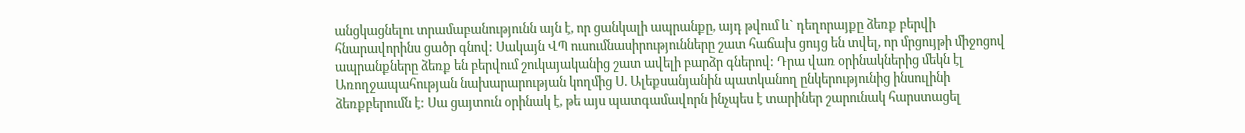անցկացնելու տրամաբանությունն այն է, որ ցանկալի ապրանքը, այդ թվում և` դեղորայքը ձեռք բերվի հնարավորինս ցածր գնով: Սակայն ՎՊ ուսումնասիրությունները շատ հաճախ ցույց են տվել, որ մրցույթի միջոցով ապրանքները ձեռք են բերվում շուկայականից շատ ավելի բարձր գներով: Դրա վառ օրինակներից մեկն էլ Առողջապահության նախարարության կողմից Ս. Ալեքսանյանին պատկանող ընկերությունից ինսուլինի ձեռքբերումն է: Սա ցայտուն օրինակ է, թե այս պատգամավորն ինչպես է տարիներ շարունակ հարստացել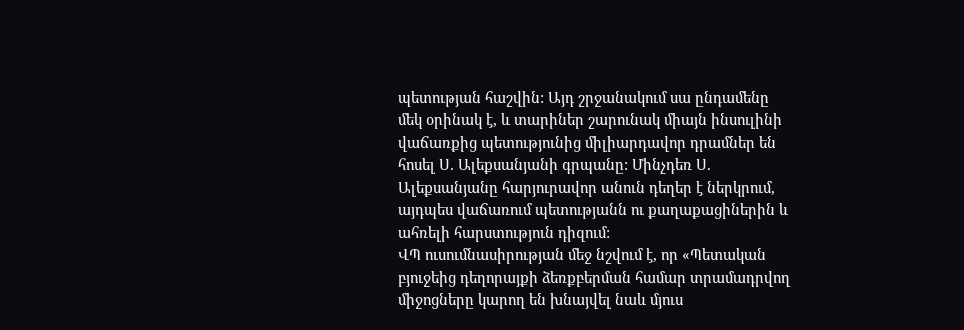պետության հաշվին: Այդ շրջանակում սա ընդամենը մեկ օրինակ է, և տարիներ շարունակ միայն ինսուլինի վաճառքից պետությունից միլիարդավոր դրամներ են հոսել Ս. Ալեքսանյանի գրպանը: Մինչդեռ Ս. Ալեքսանյանը հարյուրավոր անուն դեղեր է ներկրում, այդպես վաճառում պետությանն ու քաղաքացիներին և ահռելի հարստություն դիզում:
ՎՊ ուսումնասիրության մեջ նշվում է, որ «Պետական բյուջեից դեղորայքի ձեռքբերման համար տրամադրվող միջոցները կարող են խնայվել նաև մյուս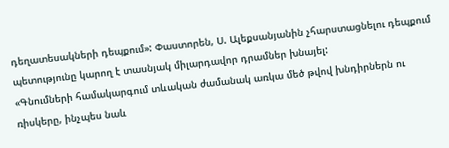դեղատեսակների դեպքում»: Փաստորեն, Ս. Ալեքսանյանին չհարստացնելու դեպքում պետությունը կարող է տասնյակ միլարդավոր դրամներ խնայել:
«Գնումների համակարգում տևական ժամանակ առկա մեծ թվով խնդիրներն ու ռիսկերը, ինչպես նաև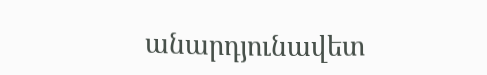անարդյունավետ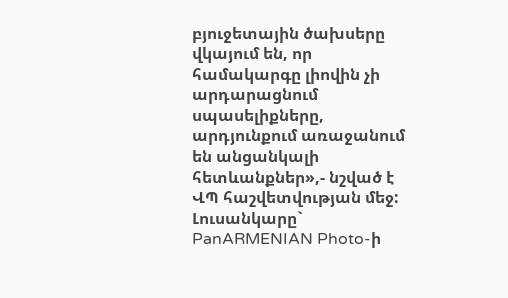բյուջետային ծախսերը վկայում են, որ համակարգը լիովին չի արդարացնում սպասելիքները, արդյունքում առաջանում են անցանկալի հետևանքներ»,- նշված է ՎՊ հաշվետվության մեջ:
Լուսանկարը` PanARMENIAN Photo-ի